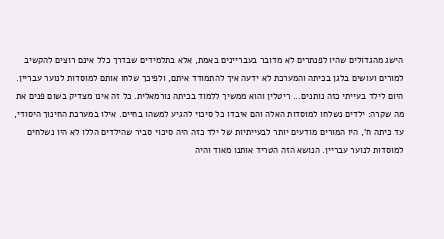הישג מהגדולים שהיו לפנתרים לא מדובר בעבריינים באמת, אלא בתלמידים שבדרך כלל אינם רוצים להקשיב למורים ועושים בלגן בכיתה והמערכת לא ידעה איך להתמודד איתם, ולפיכך שלחו אותם למוסדות לנוער עבריין. היום לילד בעייתי כזה נותנים... ריטלין והוא ממשיך ללמוד בכיתה נורמאלית. כל זה אינו מצדיק בשום פנים את מה שקרה: ילדים נשלחו למוסדות האלה והם איבדו כל סיכוי להגיע למשהו בחיים. אילו במערכת החינוך היסודי, עד כיתה ח', היו המורים מודעים יותר לבעייתיות של ילד כזה היה סיכוי סביר שהילדים הללו לא היו נשלחים למוסדות לנוער עבריין. הנושא הזה הטריד אותנו מאוד והיה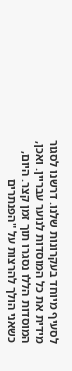לסעיף מיוחד בעקרונות שלנו. דרשנו לסגור מידית את כל המוסדות לנוער עבריין. ואכן, המוסדות הללו נסגרו תוך זמן קצר. היום, כשאני הולך להרצות על "הפנתרים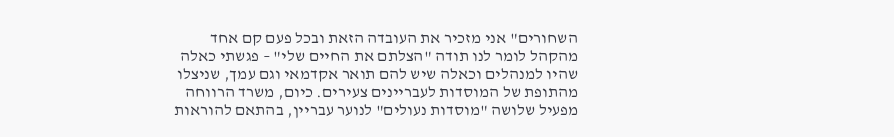השחורים" אני מזכיר את העובדה הזאת ובכל פעם קם אחד מהקהל לומר לנו תודה "הצלתם את החיים שלי" – פגשתי כאלה שהיו למנהלים וכאלה שיש להם תואר אקדמאי וגם עמך, שניצלו מהתופת של המוסדות לעבריינים צעירים. כיום, משרד הרווחה מפעיל שלושה "מוסדות נעולים" לנוער עבריין, בהתאם להוראות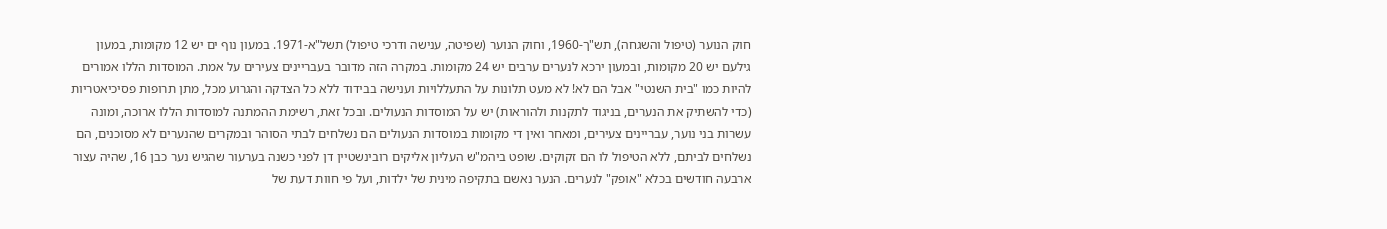חוק הנוער (טיפול והשגחה), תש"ך-1960, וחוק הנוער (שפיטה, ענישה ודרכי טיפול) תשל"א-1971. במעון נוף ים יש 12 מקומות, במעון גילעם יש 20 מקומות, ובמעון ירכא לנערים ערבים יש 24 מקומות. במקרה הזה מדובר בעבריינים צעירים על אמת. המוסדות הללו אמורים להיות כמו "בית השנטי" אבל הם לא! לא מעט תלונות על התעללויות וענישה בבידוד ללא כל הצדקה והגרוע מכל, מתן תרופות פסיכיאטריות (כדי להשתיק את הנערים, בניגוד לתקנות ולהוראות) יש על המוסדות הנעולים. ובכל זאת, רשימת ההמתנה למוסדות הללו ארוכה, ומונה עשרות בני נוער, עבריינים צעירים, ומאחר ואין די מקומות במוסדות הנעולים הם נשלחים לבתי הסוהר ובמקרים שהנערים לא מסוכנים, הם נשלחים לביתם, ללא הטיפול לו הם זקוקים. שופט ביהמ"ש העליון אליקים רובינשטיין דן לפני כשנה בערעור שהגיש נער כבן 16, שהיה עצור ארבעה חודשים בכלא "אופק" לנערים. הנער נאשם בתקיפה מינית של ילדות, ועל פי חוות דעת של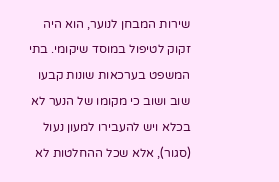שירות המבחן לנוער, הוא היה זקוק לטיפול במוסד שיקומי. בתי המשפט בערכאות שונות קבעו שוב ושוב כי מקומו של הנער לא בכלא ויש להעבירו למעון נעול (סגור), אלא שכל ההחלטות לא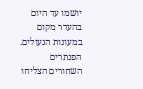יושמו עד היום בהעדר מקום במעונות הנעולים. הפנתרים השחורים הצליחו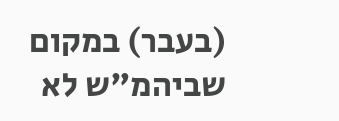(בעבר) במקום שביהמ"ש לא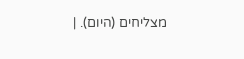מצליחים (היום). |